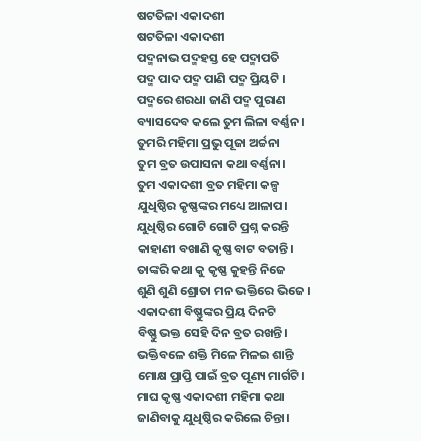ଷଟତିଳା ଏକାଦଶୀ
ଷଟତିଳା ଏକାଦଶୀ
ପଦ୍ମନାଭ ପଦ୍ମହସ୍ତ ହେ ପଦ୍ମାପତି
ପଦ୍ମ ପାଦ ପଦ୍ମ ପାଣି ପଦ୍ମ ପ୍ରିୟଟି ।
ପଦ୍ମରେ ଶରଧା ଜାଣି ପଦ୍ମ ପୁରାଣ
ବ୍ୟାସଦେବ କଲେ ତୁମ ଲିଳା ବର୍ଣ୍ଣନ ।
ତୁମରି ମହିମା ପ୍ରଭୁ ପୂଜା ଅର୍ଚ୍ଚନା
ତୁମ ବ୍ରତ ଉପାସନା କଥା ବର୍ଣ୍ଣନା।
ତୁମ ଏକାଦଶୀ ବ୍ରତ ମହିମା କଳ୍ପ
ଯୁଧିଷ୍ଠିର କୃଷ୍ଣଙ୍କର ମଧ୍ୟେ ଆଳାପ।
ଯୁଧିଷ୍ଠିର ଗୋଟି ଗୋଟି ପ୍ରଶ୍ନ କରନ୍ତି
କାହାଣୀ ବଖାଣି କୃଷ୍ଣ ବାଟ ବତାନ୍ତି।
ତାଙ୍କରି କଥା କୁ କୃଷ୍ଣ କୁହନ୍ତି ନିଜେ
ଶୁଣି ଶୁଣି ଶ୍ରୋତା ମନ ଭକ୍ତିରେ ଭିଜେ ।
ଏକାଦଶୀ ବିଷ୍ଣୁଙ୍କର ପ୍ରିୟ ଦିନଟି
ବିଷ୍ଣୁ ଭକ୍ତ ସେହି ଦିନ ବ୍ରତ ରଖନ୍ତି।
ଭକ୍ତିବଳେ ଶକ୍ତି ମିଳେ ମିଳଇ ଶାନ୍ତି
ମୋକ୍ଷ ପ୍ରାପ୍ତି ପାଇଁ ବ୍ରତ ପୂଣ୍ୟ ମାର୍ଗଟି।
ମାଘ କୃଷ୍ଣ ଏକାଦଶୀ ମହିମା କଥା
ଜାଣିବାକୁ ଯୁଧିଷ୍ଠିର କରିଲେ ଚିନ୍ତା।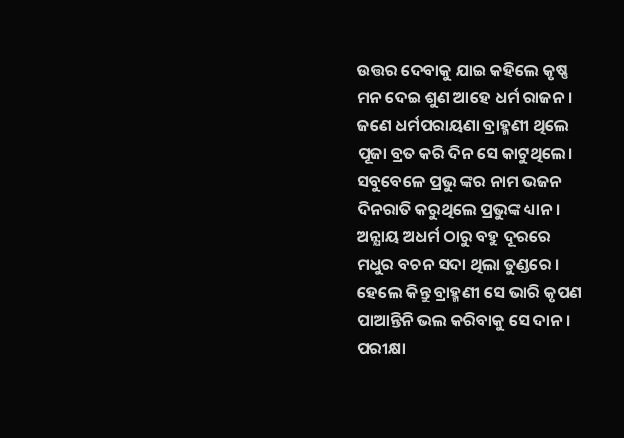ଉତ୍ତର ଦେବାକୁ ଯାଇ କହିଲେ କୃଷ୍ଣ
ମନ ଦେଇ ଶୁଣ ଆହେ ଧର୍ମ ରାଜନ ।
ଜଣେ ଧର୍ମପରାୟଣା ବ୍ରାହ୍ମଣୀ ଥିଲେ
ପୂଜା ବ୍ରତ କରି ଦିନ ସେ କାଟୁଥିଲେ।
ସବୁବେଳେ ପ୍ରଭୁ ଙ୍କର ନାମ ଭଜନ
ଦିନରାତି କରୁଥିଲେ ପ୍ରଭୁଙ୍କ ଧ୍ୟାନ।
ଅନ୍ଯାୟ ଅଧର୍ମ ଠାରୁ ବହୁ ଦୂରରେ
ମଧୁର ବଚନ ସଦା ଥିଲା ତୁଣ୍ଡରେ ।
ହେଲେ କିନ୍ତୁ ବ୍ରାହ୍ମଣୀ ସେ ଭାରି କୃପଣ
ପାଆନ୍ତିନି ଭଲ କରିବାକୁ ସେ ଦାନ।
ପରୀକ୍ଷା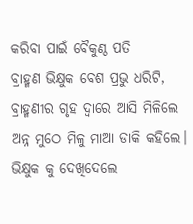କରିବା ପାଇଁ ବୈକୁଣ୍ଠ ପତି
ବ୍ରାହ୍ମଣ ଭିକ୍ଷୁକ ବେଶ ପ୍ରଭୁ ଧରିଟି,
ବ୍ରାହ୍ମଣୀର ଗୃହ ଦ୍ୱାରେ ଆସି ମିଳିଲେ
ଅନ୍ନ ମୁଠେ ମିଳୁ ମାଆ ଡାକି କହିଲେ।
ଭିକ୍ଷୁକ କୁ ଦେଖିଦେଲେ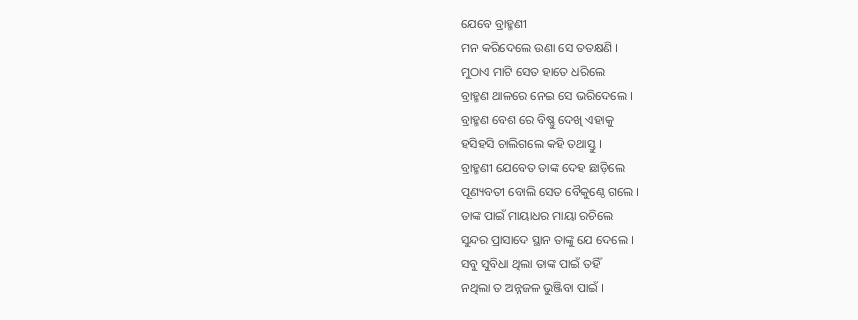ଯେବେ ବ୍ରାହ୍ମଣୀ
ମନ କରିଦେଲେ ଉଣା ସେ ତତକ୍ଷଣି ।
ମୁଠାଏ ମାଟି ସେତ ହାତେ ଧରିଲେ
ବ୍ରାହ୍ମଣ ଥାଳରେ ନେଇ ସେ ଭରିଦେଲେ ।
ବ୍ରାହ୍ମଣ ବେଶ ରେ ବିଷ୍ଣୁ ଦେଖି ଏହାକୁ
ହସିହସି ଚାଲିଗଲେ କହି ତଥାସ୍ତୁ ।
ବ୍ରାହ୍ମଣୀ ଯେବେତ ତାଙ୍କ ଦେହ ଛାଡ଼ିଲେ
ପୂଣ୍ୟବତୀ ବୋଲି ସେତ ବୈକୁଣ୍ଠେ ଗଲେ ।
ତାଙ୍କ ପାଇଁ ମାୟାଧର ମାୟା ରଚିଲେ
ସୁନ୍ଦର ପ୍ରାସାଦେ ସ୍ଥାନ ତାଙ୍କୁ ଯେ ଦେଲେ ।
ସବୁ ସୁବିଧା ଥିଲା ତାଙ୍କ ପାଇଁ ତହିଁ
ନଥିଲା ତ ଅନ୍ନଜଳ ଭୁଞ୍ଜିବା ପାଇଁ ।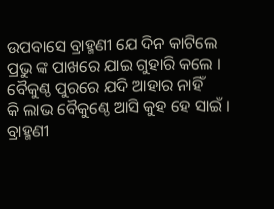ଉପବାସେ ବ୍ରାହ୍ମଣୀ ଯେ ଦିନ କାଟିଲେ
ପ୍ରଭୁ ଙ୍କ ପାଖରେ ଯାଇ ଗୁହାରି କଲେ ।
ବୈକୁଣ୍ଠ ପୁରରେ ଯଦି ଆହାର ନାହିଁ
କି ଲାଭ ବୈକୁଣ୍ଠେ ଆସି କୁହ ହେ ସାଇଁ ।
ବ୍ରାହ୍ମଣୀ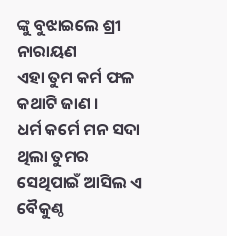ଙ୍କୁ ବୁଝାଇଲେ ଶ୍ରୀ ନାରାୟଣ
ଏହା ତୁମ କର୍ମ ଫଳ କଥାଟି ଜାଣ ।
ଧର୍ମ କର୍ମେ ମନ ସଦା ଥିଲା ତୁମର
ସେଥିପାଇଁ ଆସିଲ ଏ ବୈକୁଣ୍ଠ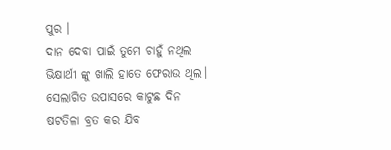ପୁର ।
ଦାନ ଦେବା ପାଇଁ ତୁମେ ଚାହୁଁ ନଥିଲ
ଭିକ୍ଷାର୍ଥୀ ଙ୍କୁ ଖାଲି ହାତେ ଫେରାଉ ଥିଲ।
ସେଲାଗିତ ଉପାସରେ କାଟୁଛ ଦିନ
ଷଟତିଳା ବ୍ରତ କର ଯିବ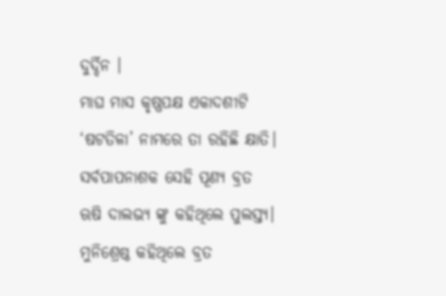ଦୁର୍ଦ୍ଦିନ ।
ମାଘ ମାସ କୃଷ୍ଣପକ୍ଷ ଏକାଦଶୀଟି
‘ଷଟତିଳା’ ନାମରେ ତା ରହିଛି କ୍ଷାତି।
ସର୍ବପାପନାଶକ ସେହି ପୂଣ୍ୟ ବ୍ରତ
ଋଷି ଦାଲଭ୍ୟ ଙ୍କୁ କହିଥିଲେ ପୁଲସ୍ତ୍ୟ।
ମୁନିଶ୍ରେଷ୍ଠ କହିଥିଲେ ବ୍ରତ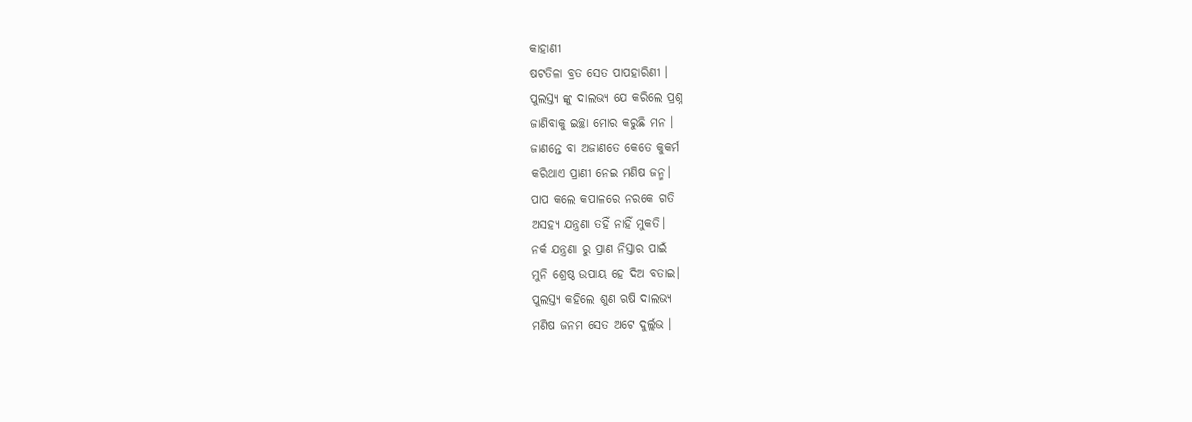କାହାଣୀ
ଷଟତିଳା ବ୍ରତ ସେତ ପାପହାରିଣୀ ।
ପୁଲସ୍ତ୍ଯ ଙ୍କୁ ଦାଲଭ୍ଯ ଯେ କରିଲେ ପ୍ରଶ୍ନ
ଜାଣିବାକୁ ଇଚ୍ଛା ମୋର କରୁଛି ମନ ।
ଜାଣନ୍ତେ ବା ଅଜାଣତେ କେତେ କୁକର୍ମ
କରିଥାଏ ପ୍ରାଣୀ ନେଇ ମଣିଷ ଜନ୍ମ।
ପାପ କଲେ କପାଳରେ ନରକେ ଗତି
ଅସହ୍ୟ ଯନ୍ତ୍ରଣା ତହିଁ ନାହିଁ ମୁକତି।
ନର୍କ ଯନ୍ତ୍ରଣା ରୁ ପ୍ରାଣ ନିସ୍ତାର ପାଇଁ
ମୁନି ଶ୍ରେଷ୍ଠ ଉପାୟ ହେ ଦିଅ ବତାଇ।
ପୁଲସ୍ତ୍ଯ କହିଲେ ଶୁଣ ଋଷି ଦାଲଭ୍ଯ
ମଣିଷ ଜନମ ସେତ ଅଟେ ଦୁର୍ଲ୍ଲଭ ।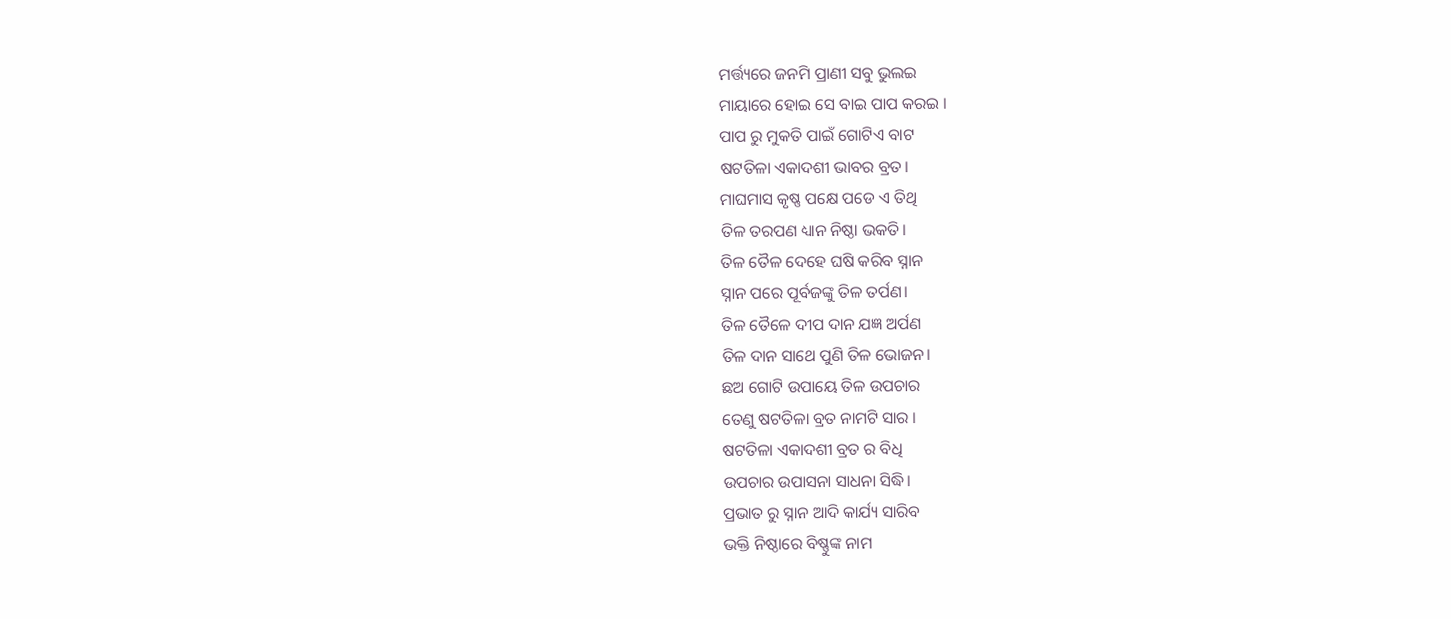ମର୍ତ୍ତ୍ୟରେ ଜନମି ପ୍ରାଣୀ ସବୁ ଭୁଲଇ
ମାୟାରେ ହୋଇ ସେ ବାଇ ପାପ କରଇ ।
ପାପ ରୁ ମୁକତି ପାଇଁ ଗୋଟିଏ ବାଟ
ଷଟତିଳା ଏକାଦଶୀ ଭାବର ବ୍ରତ।
ମାଘମାସ କୃଷ୍ଣ ପକ୍ଷେ ପଡେ ଏ ତିଥି
ତିଳ ତରପଣ ଧ୍ୟାନ ନିଷ୍ଠା ଭକତି।
ତିଳ ତୈଳ ଦେହେ ଘଷି କରିବ ସ୍ନାନ
ସ୍ନାନ ପରେ ପୂର୍ବଜଙ୍କୁ ତିଳ ତର୍ପଣ।
ତିଳ ତୈଳେ ଦୀପ ଦାନ ଯଜ୍ଞ ଅର୍ପଣ
ତିଳ ଦାନ ସାଥେ ପୁଣି ତିଳ ଭୋଜନ।
ଛଅ ଗୋଟି ଉପାୟେ ତିଳ ଉପଚାର
ତେଣୁ ଷଟତିଳା ବ୍ରତ ନାମଟି ସାର ।
ଷଟତିଳା ଏକାଦଶୀ ବ୍ରତ ର ବିଧି
ଉପଚାର ଉପାସନା ସାଧନା ସିଦ୍ଧି।
ପ୍ରଭାତ ରୁ ସ୍ନାନ ଆଦି କାର୍ଯ୍ୟ ସାରିବ
ଭକ୍ତି ନିଷ୍ଠାରେ ବିଷ୍ଣୁଙ୍କ ନାମ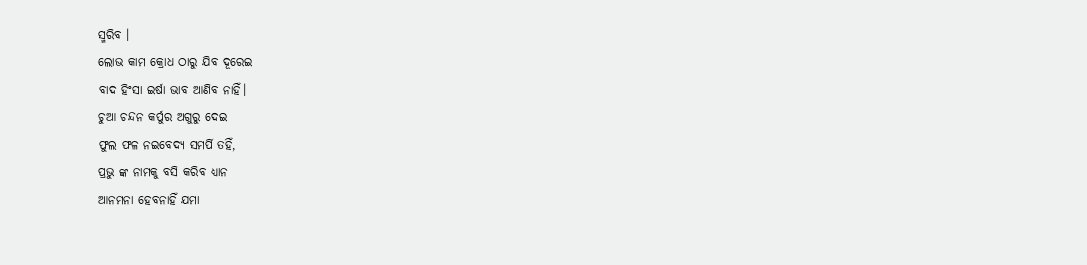ସ୍ମରିବ ।
ଲୋଭ କାମ କ୍ରୋଧ ଠାରୁ ଯିବ ଦୂରେଇ
ବାଦ ହିଂସା ଇର୍ଷା ଭାବ ଆଣିବ ନାହିଁ।
ଚୁଆ ଚନ୍ଦନ କର୍ପୁର ଅଗୁରୁ ଦେଇ
ଫୁଲ ଫଳ ନଇବେଦ୍ଯ ସମର୍ପି ତହିଁ,
ପ୍ରଭୁ ଙ୍କ ନାମକୁ ବସି କରିବ ଧ୍ୟାନ
ଆନମନା ହେବନାହିଁ ଯମା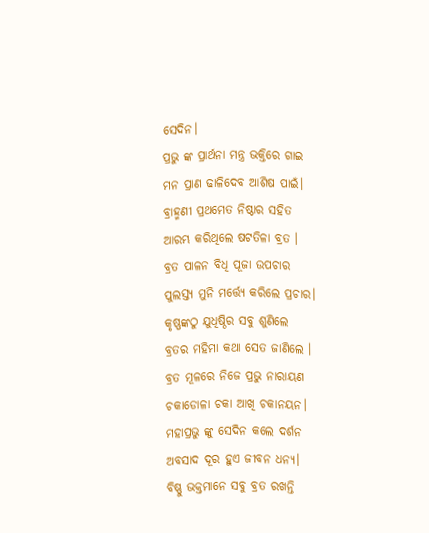ସେଦିନ।
ପ୍ରଭୁ ଙ୍କ ପ୍ରାର୍ଥନା ମନ୍ତ୍ର ଭକ୍ତିରେ ଗାଇ
ମନ ପ୍ରାଣ ଢାଳିଦେବ ଆଶିଷ ପାଇଁ।
ବ୍ରାହ୍ମଣୀ ପ୍ରଥମେତ ନିଷ୍ଠାର ସହିତ
ଆରମ୍ଭ କରିଥିଲେ ଷଟତିଳା ବ୍ରତ ।
ବ୍ରତ ପାଳନ ବିଧି ପୂଜା ଉପଚାର
ପୁଲସ୍ତ୍ଯ ମୁନି ମର୍ତ୍ତ୍ୟେ କରିଲେ ପ୍ରଚାର।
କୃଷ୍ଣଙ୍କଠୁ ଯୁଧିଷ୍ଠିର ସବୁ ଶୁଣିଲେ
ବ୍ରତର ମହିମା କଥା ସେତ ଜାଣିଲେ ।
ବ୍ରତ ମୂଳରେ ନିଜେ ପ୍ରଭୁ ନାରାୟଣ
ଚକାଡୋଳା ଚକା ଆଖି ଚକାନୟନ।
ମହାପ୍ରଭୁ ଙ୍କୁ ସେଦିନ କଲେ ଦର୍ଶନ
ଅବସାଦ ଦୂର ହୁଏ ଜୀବନ ଧନ୍ଯ।
ବିଷ୍ଣୁ ଭକ୍ତମାନେ ସବୁ ବ୍ରତ ରଖନ୍ତି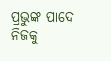ପ୍ରଭୁଙ୍କ ପାଦେ ନିଜକୁ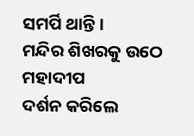ସମର୍ପି ଥାନ୍ତି।
ମନ୍ଦିର ଶିଖରକୁ ଉଠେ ମହାଦୀପ
ଦର୍ଶନ କରିଲେ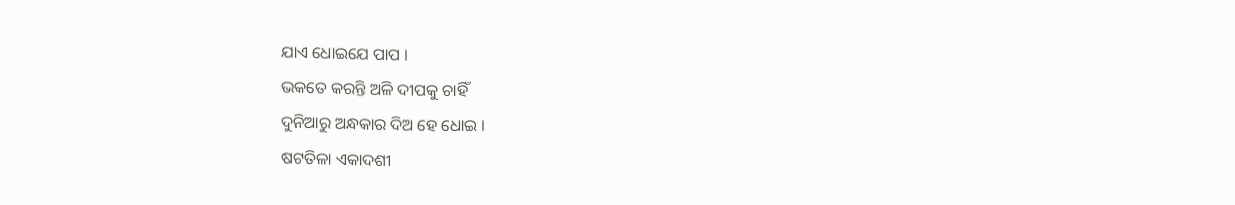ଯାଏ ଧୋଇଯେ ପାପ ।
ଭକତେ କରନ୍ତି ଅଳି ଦୀପକୁ ଚାହିଁ
ଦୁନିଆରୁ ଅନ୍ଧକାର ଦିଅ ହେ ଧୋଇ ।
ଷଟତିଳା ଏକାଦଶୀ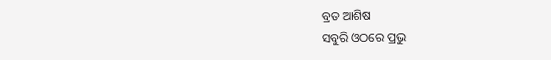ବ୍ରତ ଆଶିଷ
ସବୁରି ଓଠରେ ପ୍ରଭୁ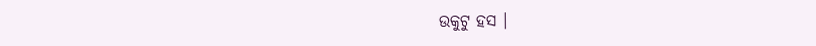ଉକୁଟୁ ହସ ।